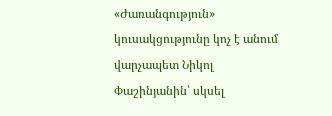«Ժառանգություն» կուսակցությունը կոչ է անում վարչապետ Նիկոլ Փաշինյանին՝ սկսել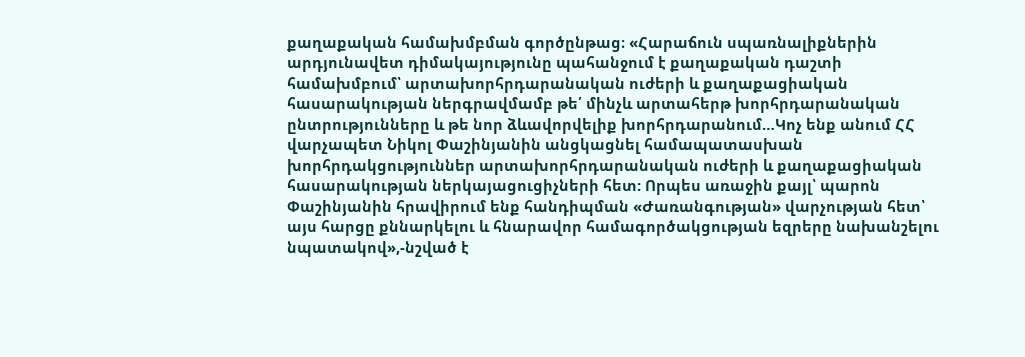քաղաքական համախմբման գործընթաց։ «Հարաճուն սպառնալիքներին արդյունավետ դիմակայությունը պահանջում է քաղաքական դաշտի համախմբում՝ արտախորհրդարանական ուժերի և քաղաքացիական հասարակության ներգրավմամբ թե՛ մինչև արտահերթ խորհրդարանական ընտրությունները և թե նոր ձևավորվելիք խորհրդարանում…Կոչ ենք անում ՀՀ վարչապետ Նիկոլ Փաշինյանին անցկացնել համապատասխան խորհրդակցություններ արտախորհրդարանական ուժերի և քաղաքացիական հասարակության ներկայացուցիչների հետ: Որպես առաջին քայլ՝ պարոն Փաշինյանին հրավիրում ենք հանդիպման «Ժառանգության» վարչության հետ՝ այս հարցը քննարկելու և հնարավոր համագործակցության եզրերը նախանշելու նպատակով»,-նշված է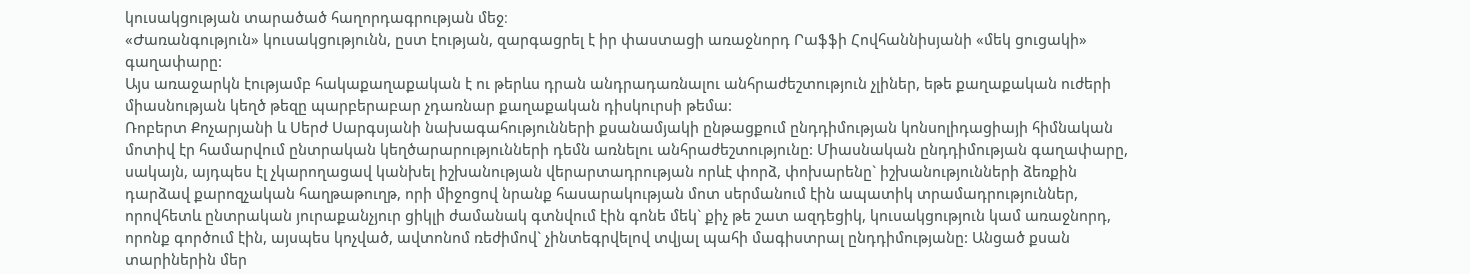կուսակցության տարածած հաղորդագրության մեջ։
«Ժառանգություն» կուսակցությունն, ըստ էության, զարգացրել է իր փաստացի առաջնորդ Րաֆֆի Հովհաննիսյանի «մեկ ցուցակի» գաղափարը:
Այս առաջարկն էությամբ հակաքաղաքական է ու թերևս դրան անդրադառնալու անհրաժեշտություն չլիներ, եթե քաղաքական ուժերի միասնության կեղծ թեզը պարբերաբար չդառնար քաղաքական դիսկուրսի թեմա:
Ռոբերտ Քոչարյանի և Սերժ Սարգսյանի նախագահությունների քսանամյակի ընթացքում ընդդիմության կոնսոլիդացիայի հիմնական մոտիվ էր համարվում ընտրական կեղծարարությունների դեմն առնելու անհրաժեշտությունը: Միասնական ընդդիմության գաղափարը, սակայն, այդպես էլ չկարողացավ կանխել իշխանության վերարտադրության որևէ փորձ, փոխարենը` իշխանությունների ձեռքին դարձավ քարոզչական հաղթաթուղթ, որի միջոցով նրանք հասարակության մոտ սերմանում էին ապատիկ տրամադրություններ, որովհետև ընտրական յուրաքանչյուր ցիկլի ժամանակ գտնվում էին գոնե մեկ` քիչ թե շատ ազդեցիկ, կուսակցություն կամ առաջնորդ, որոնք գործում էին, այսպես կոչված, ավտոնոմ ռեժիմով` չինտեգրվելով տվյալ պահի մագիստրալ ընդդիմությանը: Անցած քսան տարիներին մեր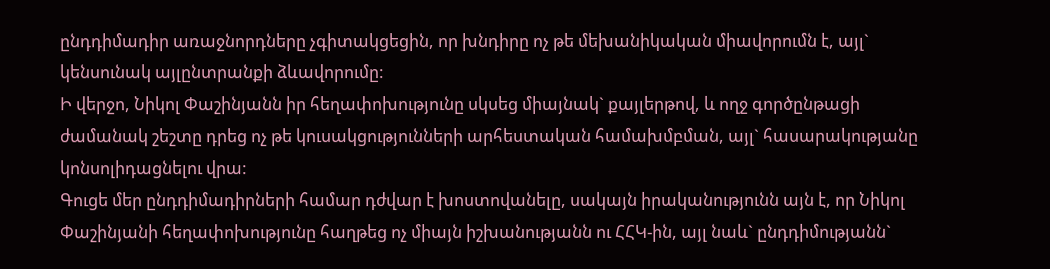ընդդիմադիր առաջնորդները չգիտակցեցին, որ խնդիրը ոչ թե մեխանիկական միավորումն է, այլ` կենսունակ այլընտրանքի ձևավորումը:
Ի վերջո, Նիկոլ Փաշինյանն իր հեղափոխությունը սկսեց միայնակ` քայլերթով, և ողջ գործընթացի ժամանակ շեշտը դրեց ոչ թե կուսակցությունների արհեստական համախմբման, այլ` հասարակությանը կոնսոլիդացնելու վրա:
Գուցե մեր ընդդիմադիրների համար դժվար է խոստովանելը, սակայն իրականությունն այն է, որ Նիկոլ Փաշինյանի հեղափոխությունը հաղթեց ոչ միայն իշխանությանն ու ՀՀԿ-ին, այլ նաև` ընդդիմությանն`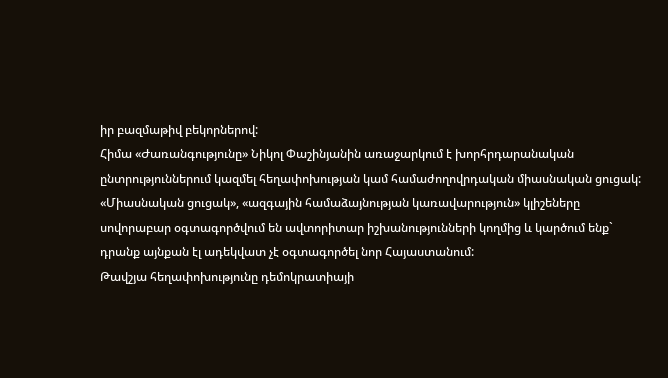իր բազմաթիվ բեկորներով:
Հիմա «Ժառանգությունը» Նիկոլ Փաշինյանին առաջարկում է խորհրդարանական ընտրություններում կազմել հեղափոխության կամ համաժողովրդական միասնական ցուցակ: «Միասնական ցուցակ», «ազգային համաձայնության կառավարություն» կլիշեները սովորաբար օգտագործվում են ավտորիտար իշխանությունների կողմից և կարծում ենք` դրանք այնքան էլ ադեկվատ չէ օգտագործել նոր Հայաստանում:
Թավշյա հեղափոխությունը դեմոկրատիայի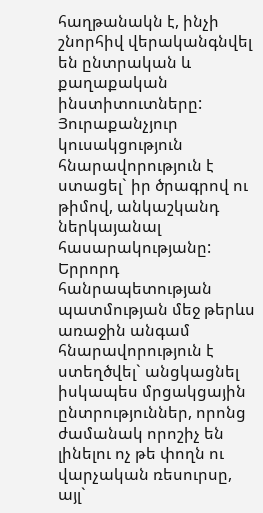հաղթանակն է, ինչի շնորհիվ վերականգնվել են ընտրական և քաղաքական ինստիտուտները: Յուրաքանչյուր կուսակցություն հնարավորություն է ստացել` իր ծրագրով ու թիմով, անկաշկանդ ներկայանալ հասարակությանը: Երրորդ հանրապետության պատմության մեջ թերևս առաջին անգամ հնարավորություն է ստեղծվել` անցկացնել իսկապես մրցակցային ընտրություններ, որոնց ժամանակ որոշիչ են լինելու ոչ թե փողն ու վարչական ռեսուրսը, այլ`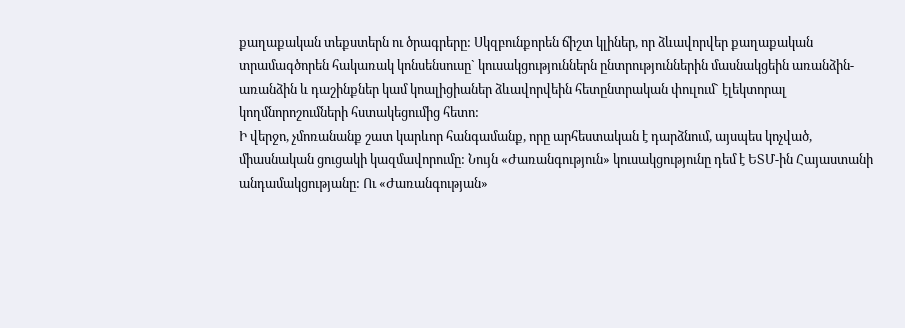քաղաքական տեքստերն ու ծրագրերը: Սկզբունքորեն ճիշտ կլիներ, որ ձևավորվեր քաղաքական տրամագծորեն հակառակ կոնսենսուսը` կուսակցություններն ընտրություններին մասնակցեին առանձին-առանձին և դաշինքներ կամ կոալիցիաներ ձևավորվեին հետընտրական փուլում` էլեկտորալ կողմնորոշումների հստակեցումից հետո:
Ի վերջո, չմոռանանք շատ կարևոր հանգամանք, որը արհեստական է դարձնում, այսպես կոչված, միասնական ցուցակի կազմավորումը: Նույն «Ժառանգություն» կուսակցությունը դեմ է ԵՏՄ-ին Հայաստանի անդամակցությանը: Ու «Ժառանգության»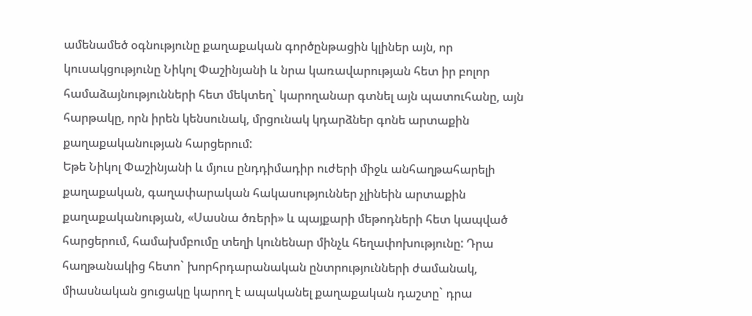ամենամեծ օգնությունը քաղաքական գործընթացին կլիներ այն, որ կուսակցությունը Նիկոլ Փաշինյանի և նրա կառավարության հետ իր բոլոր համաձայնությունների հետ մեկտեղ` կարողանար գտնել այն պատուհանը, այն հարթակը, որն իրեն կենսունակ, մրցունակ կդարձներ գոնե արտաքին քաղաքականության հարցերում:
Եթե Նիկոլ Փաշինյանի և մյուս ընդդիմադիր ուժերի միջև անհաղթահարելի քաղաքական, գաղափարական հակասություններ չլինեին արտաքին քաղաքականության, «Սասնա ծռերի» և պայքարի մեթոդների հետ կապված հարցերում, համախմբումը տեղի կունենար մինչև հեղափոխությունը: Դրա հաղթանակից հետո` խորհրդարանական ընտրությունների ժամանակ, միասնական ցուցակը կարող է ապականել քաղաքական դաշտը` դրա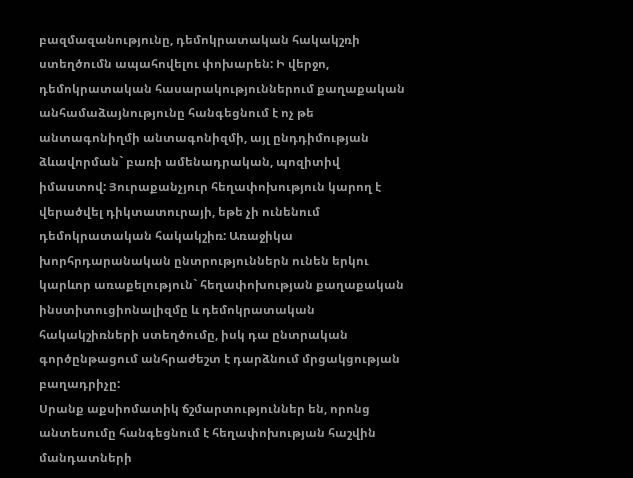բազմազանությունը, դեմոկրատական հակակշռի ստեղծումն ապահովելու փոխարեն: Ի վերջո, դեմոկրատական հասարակություններում քաղաքական անհամաձայնությունը հանգեցնում է ոչ թե անտագոնիղմի անտագոնիզմի, այլ ընդդիմության ձևավորման` բառի ամենադրական, պոզիտիվ իմաստով: Յուրաքանչյուր հեղափոխություն կարող է վերածվել դիկտատուրայի, եթե չի ունենում դեմոկրատական հակակշիռ: Առաջիկա խորհրդարանական ընտրություններն ունեն երկու կարևոր առաքելություն` հեղափոխության քաղաքական ինստիտուցիոնալիզմը և դեմոկրատական հակակշիռների ստեղծումը, իսկ դա ընտրական գործընթացում անհրաժեշտ է դարձնում մրցակցության բաղադրիչը:
Սրանք աքսիոմատիկ ճշմարտություններ են, որոնց անտեսումը հանգեցնում է հեղափոխության հաշվին մանդատների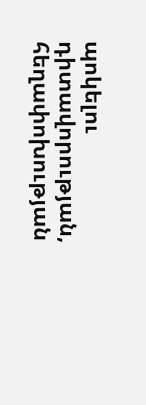պոկելու դիտավորության, հեղափոխության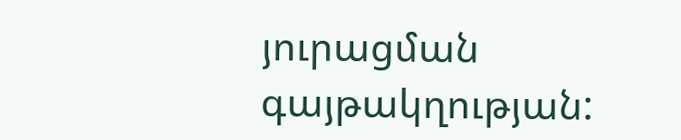յուրացման գայթակղության: